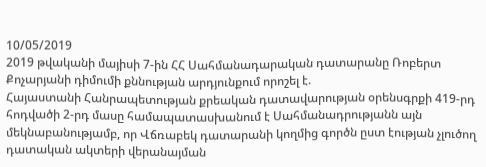10/05/2019
2019 թվականի մայիսի 7-ին ՀՀ Սահմանադարական դատարանը Ռոբերտ Քոչարյանի դիմումի քննության արդյունքում որոշել է.
Հայաստանի Հանրապետության քրեական դատավարության օրենսգրքի 419-րդ հոդվածի 2-րդ մասը համապատասխանում է Սահմանադրությանն այն մեկնաբանությամբ, որ Վճռաբեկ դատարանի կողմից գործն ըստ էության չլուծող դատական ակտերի վերանայման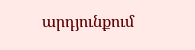արդյունքում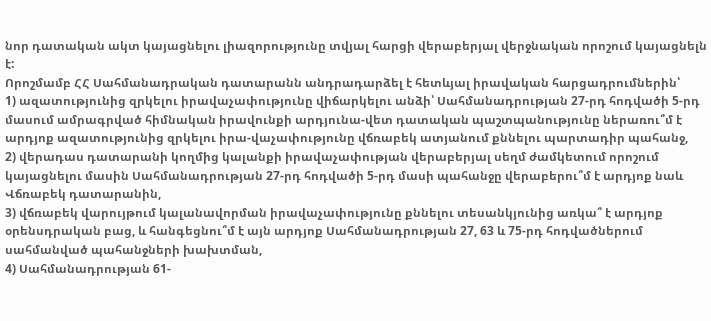նոր դատական ակտ կայացնելու լիազորությունը տվյալ հարցի վերաբերյալ վերջնական որոշում կայացնելն է:
Որոշմամբ ՀՀ Սահմանադրական դատարանն անդրադարձել է հետևյալ իրավական հարցադրումներին՝
1) ազատությունից զրկելու իրավաչափությունը վիճարկելու անձի՝ Սահմանադրության 27-րդ հոդվածի 5-րդ մասում ամրագրված հիմնական իրավունքի արդյունա-վետ դատական պաշտպանությունը ներառու՞մ է արդյոք ազատությունից զրկելու իրա-վաչափությունը վճռաբեկ ատյանում քննելու պարտադիր պահանջ,
2) վերադաս դատարանի կողմից կալանքի իրավաչափության վերաբերյալ սեղմ ժամկետում որոշում կայացնելու մասին Սահմանադրության 27-րդ հոդվածի 5-րդ մասի պահանջը վերաբերու՞մ է արդյոք նաև Վճռաբեկ դատարանին,
3) վճռաբեկ վարույթում կալանավորման իրավաչափությունը քննելու տեսանկյունից առկա՞ է արդյոք օրենսդրական բաց, և հանգեցնու՞մ է այն արդյոք Սահմանադրության 27, 63 և 75-րդ հոդվածներում սահմանված պահանջների խախտման,
4) Սահմանադրության 61-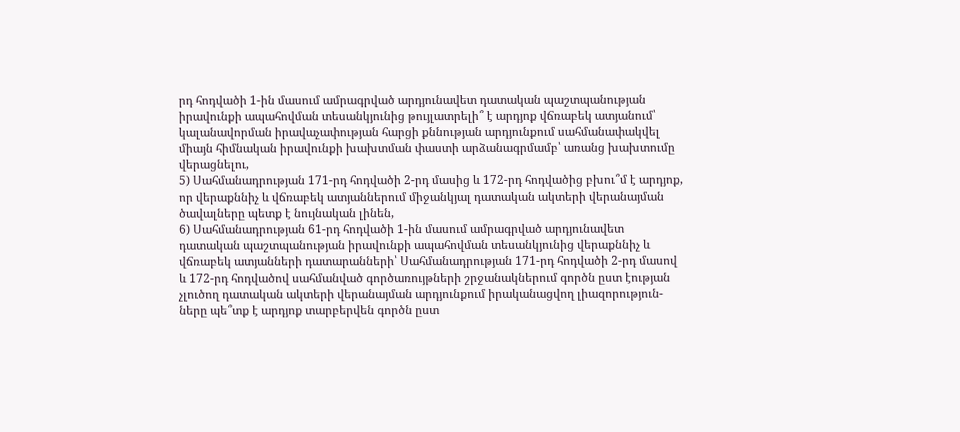րդ հոդվածի 1-ին մասում ամրագրված արդյունավետ դատական պաշտպանության իրավունքի ապահովման տեսանկյունից թույլատրելի՞ է արդյոք վճռաբեկ ատյանում՝ կալանավորման իրավաչափության հարցի քննության արդյունքում սահմանափակվել միայն հիմնական իրավունքի խախտման փաստի արձանագրմամբ՝ առանց խախտումը վերացնելու,
5) Սահմանադրության 171-րդ հոդվածի 2-րդ մասից և 172-րդ հոդվածից բխու՞մ է արդյոք, որ վերաքննիչ և վճռաբեկ ատյաններում միջանկյալ դատական ակտերի վերանայման ծավալները պետք է նույնական լինեն,
6) Սահմանադրության 61-րդ հոդվածի 1-ին մասում ամրագրված արդյունավետ դատական պաշտպանության իրավունքի ապահովման տեսանկյունից վերաքննիչ և վճռաբեկ ատյանների դատարանների՝ Սահմանադրության 171-րդ հոդվածի 2-րդ մասով և 172-րդ հոդվածով սահմանված գործառույթների շրջանակներում գործն ըստ էության չլուծող դատական ակտերի վերանայման արդյունքում իրականացվող լիազորություն-ները պե՞տք է արդյոք տարբերվեն գործն ըստ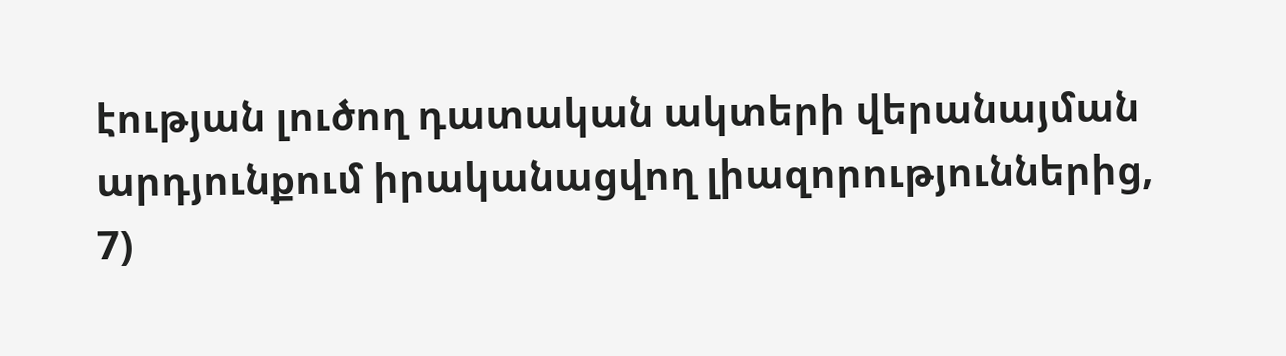էության լուծող դատական ակտերի վերանայման արդյունքում իրականացվող լիազորություններից,
7)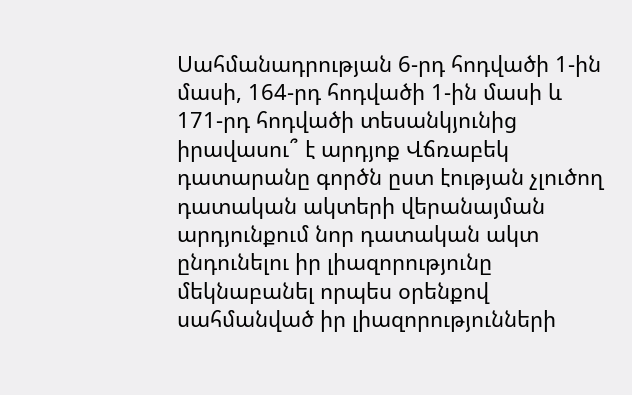Սահմանադրության 6-րդ հոդվածի 1-ին մասի, 164-րդ հոդվածի 1-ին մասի և 171-րդ հոդվածի տեսանկյունից իրավասու՞ է արդյոք Վճռաբեկ դատարանը գործն ըստ էության չլուծող դատական ակտերի վերանայման արդյունքում նոր դատական ակտ ընդունելու իր լիազորությունը մեկնաբանել որպես օրենքով սահմանված իր լիազորությունների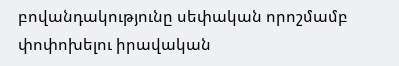բովանդակությունը սեփական որոշմամբ փոփոխելու իրավական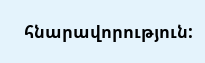հնարավորություն: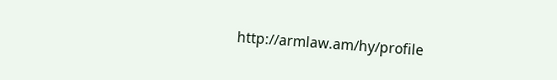http://armlaw.am/hy/profile